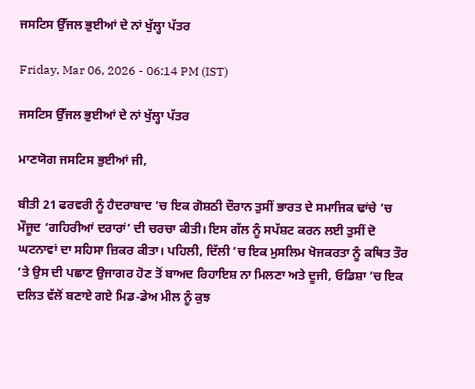ਜਸਟਿਸ ਉੱਜਲ ਭੁਈਆਂ ਦੇ ਨਾਂ ਖੁੱਲ੍ਹਾ ਪੱਤਰ

Friday, Mar 06, 2026 - 06:14 PM (IST)

ਜਸਟਿਸ ਉੱਜਲ ਭੁਈਆਂ ਦੇ ਨਾਂ ਖੁੱਲ੍ਹਾ ਪੱਤਰ

ਮਾਣਯੋਗ ਜਸਟਿਸ ਭੁਈਆਂ ਜੀ,

ਬੀਤੀ 21 ਫਰਵਰੀ ਨੂੰ ਹੈਦਰਾਬਾਦ ’ਚ ਇਕ ਗੋਸ਼ਠੀ ਦੌਰਾਨ ਤੁਸੀਂ ਭਾਰਤ ਦੇ ਸਮਾਜਿਕ ਢਾਂਚੇ ’ਚ ਮੌਜੂਦ ‘ਗਹਿਰੀਆਂ ਦਰਾਰਾਂ’ ਦੀ ਚਰਚਾ ਕੀਤੀ। ਇਸ ਗੱਲ ਨੂੰ ਸਪੱਸ਼ਟ ਕਰਨ ਲਈ ਤੁਸੀਂ ਦੋ ਘਟਨਾਵਾਂ ਦਾ ਸਹਿਸਾ ਜ਼ਿਕਰ ਕੀਤਾ। ਪਹਿਲੀ, ਦਿੱਲੀ ’ਚ ਇਕ ਮੁਸਲਿਮ ਖੋਜਕਰਤਾ ਨੂੰ ਕਥਿਤ ਤੌਰ ’ਤੇ ਉਸ ਦੀ ਪਛਾਣ ਉਜਾਗਰ ਹੋਣ ਤੋਂ ਬਾਅਦ ਰਿਹਾਇਸ਼ ਨਾ ਮਿਲਣਾ ਅਤੇ ਦੂਜੀ, ਓਡਿਸ਼ਾ ’ਚ ਇਕ ਦਲਿਤ ਵੱਲੋਂ ਬਣਾਏ ਗਏ ਮਿਡ-ਡੇਅ ਮੀਲ ਨੂੰ ਕੁਝ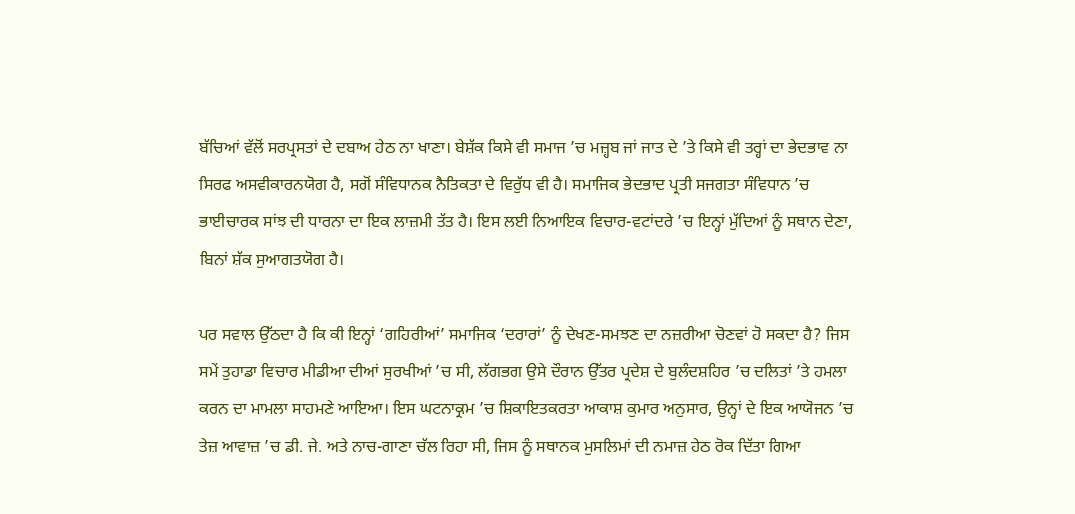ਬੱਚਿਆਂ ਵੱਲੋਂ ਸਰਪ੍ਰਸਤਾਂ ਦੇ ਦਬਾਅ ਹੇਠ ਨਾ ਖਾਣਾ। ਬੇਸ਼ੱਕ ਕਿਸੇ ਵੀ ਸਮਾਜ ’ਚ ਮਜ਼੍ਹਬ ਜਾਂ ਜਾਤ ਦੇ ’ਤੇ ਕਿਸੇ ਵੀ ਤਰ੍ਹਾਂ ਦਾ ਭੇਦਭਾਵ ਨਾ ਸਿਰਫ ਅਸਵੀਕਾਰਨਯੋਗ ਹੈ, ਸਗੋਂ ਸੰਵਿਧਾਨਕ ਨੈਤਿਕਤਾ ਦੇ ਵਿਰੁੱਧ ਵੀ ਹੈ। ਸਮਾਜਿਕ ਭੇਦਭਾਦ ਪ੍ਰਤੀ ਸਜਗਤਾ ਸੰਵਿਧਾਨ ’ਚ ਭਾਈਚਾਰਕ ਸਾਂਝ ਦੀ ਧਾਰਨਾ ਦਾ ਇਕ ਲਾਜ਼ਮੀ ਤੱਤ ਹੈ। ਇਸ ਲਈ ਨਿਆਇਕ ਵਿਚਾਰ-ਵਟਾਂਦਰੇ ’ਚ ਇਨ੍ਹਾਂ ਮੁੱਦਿਆਂ ਨੂੰ ਸਥਾਨ ਦੇਣਾ, ਬਿਨਾਂ ਸ਼ੱਕ ਸੁਆਗਤਯੋਗ ਹੈ।

ਪਰ ਸਵਾਲ ਉੱਠਦਾ ਹੈ ਕਿ ਕੀ ਇਨ੍ਹਾਂ ‘ਗਹਿਰੀਆਂ’ ਸਮਾਜਿਕ ‘ਦਰਾਰਾਂ’ ਨੂੰ ਦੇਖਣ-ਸਮਝਣ ਦਾ ਨਜ਼ਰੀਆ ਚੋਣਵਾਂ ਹੋ ਸਕਦਾ ਹੈ? ਜਿਸ ਸਮੇਂ ਤੁਹਾਡਾ ਵਿਚਾਰ ਮੀਡੀਆ ਦੀਆਂ ਸੁਰਖੀਆਂ ’ਚ ਸੀ, ਲੱਗਭਗ ਉਸੇ ਦੌਰਾਨ ਉੱਤਰ ਪ੍ਰਦੇਸ਼ ਦੇ ਬੁਲੰਦਸ਼ਹਿਰ ’ਚ ਦਲਿਤਾਂ ’ਤੇ ਹਮਲਾ ਕਰਨ ਦਾ ਮਾਮਲਾ ਸਾਹਮਣੇ ਆਇਆ। ਇਸ ਘਟਨਾਕ੍ਰਮ ’ਚ ਸ਼ਿਕਾਇਤਕਰਤਾ ਆਕਾਸ਼ ਕੁਮਾਰ ਅਨੁਸਾਰ, ਉਨ੍ਹਾਂ ਦੇ ਇਕ ਆਯੋਜਨ ’ਚ ਤੇਜ਼ ਆਵਾਜ਼ ’ਚ ਡੀ. ਜੇ. ਅਤੇ ਨਾਚ-ਗਾਣਾ ਚੱਲ ਰਿਹਾ ਸੀ, ਜਿਸ ਨੂੰ ਸਥਾਨਕ ਮੁਸਲਿਮਾਂ ਦੀ ਨਮਾਜ਼ ਹੇਠ ਰੋਕ ਦਿੱਤਾ ਗਿਆ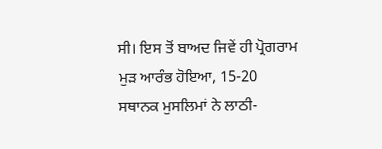ਸੀ। ਇਸ ਤੋਂ ਬਾਅਦ ਜਿਵੇਂ ਹੀ ਪ੍ਰੋਗਰਾਮ ਮੁੜ ਆਰੰਭ ਹੋਇਆ, 15-20 ਸਥਾਨਕ ਮੁਸਲਿਮਾਂ ਨੇ ਲਾਠੀ-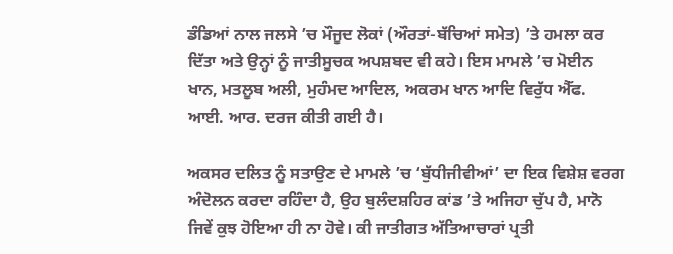ਡੰਡਿਆਂ ਨਾਲ ਜਲਸੇ ’ਚ ਮੌਜੂਦ ਲੋਕਾਂ (ਔਰਤਾਂ-ਬੱਚਿਆਂ ਸਮੇਤ) ’ਤੇ ਹਮਲਾ ਕਰ ਦਿੱਤਾ ਅਤੇ ਉਨ੍ਹਾਂ ਨੂੰ ਜਾਤੀਸੂਚਕ ਅਪਸ਼ਬਦ ਵੀ ਕਹੇ। ਇਸ ਮਾਮਲੇ ’ਚ ਮੋਈਨ ਖਾਨ, ਮਤਲੂਬ ਅਲੀ, ਮੁਹੰਮਦ ਆਦਿਲ, ਅਕਰਮ ਖਾਨ ਆਦਿ ਵਿਰੁੱਧ ਐੱਫ. ਆਈ. ਆਰ. ਦਰਜ ਕੀਤੀ ਗਈ ਹੈ।

ਅਕਸਰ ਦਲਿਤ ਨੂੰ ਸਤਾਉਣ ਦੇ ਮਾਮਲੇ ’ਚ ‘ਬੁੱਧੀਜੀਵੀਆਂ’ ਦਾ ਇਕ ਵਿਸ਼ੇਸ਼ ਵਰਗ ਅੰਦੋਲਨ ਕਰਦਾ ਰਹਿੰਦਾ ਹੈ, ਉਹ ਬੁਲੰਦਸ਼ਹਿਰ ਕਾਂਡ ’ਤੇ ਅਜਿਹਾ ਚੁੱਪ ਹੈ, ਮਾਨੋ ਜਿਵੇਂ ਕੁਝ ਹੋਇਆ ਹੀ ਨਾ ਹੋਵੇ। ਕੀ ਜਾਤੀਗਤ ਅੱਤਿਆਚਾਰਾਂ ਪ੍ਰਤੀ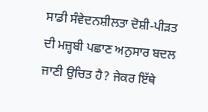ਸਾਡੀ ਸੰਵੇਦਨਸ਼ੀਲਤਾ ਦੋਸ਼ੀ-ਪੀੜਤ ਦੀ ਮਜ਼੍ਹਬੀ ਪਛਾਣ ਅਨੁਸਾਰ ਬਦਲ ਜਾਣੀ ਉਚਿਤ ਹੈ? ਜੇਕਰ ਇੱਥੇ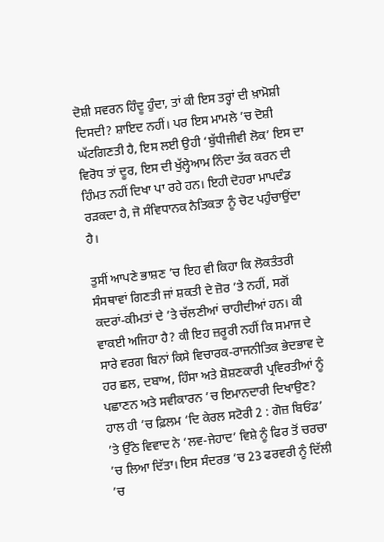ਦੋਸ਼ੀ ਸਵਰਨ ਹਿੰਦੂ ਹੁੰਦਾ, ਤਾਂ ਕੀ ਇਸ ਤਰ੍ਹਾਂ ਦੀ ਖ਼ਾਮੋਸ਼ੀ ਦਿਸਦੀ? ਸ਼ਾਇਦ ਨਹੀਂ। ਪਰ ਇਸ ਮਾਮਲੇ ’ਚ ਦੋਸ਼ੀ ਘੱਟਗਿਣਤੀ ਹੈ, ਇਸ ਲਈ ਉਹੀ ‘ਬੁੱਧੀਜੀਵੀ ਲੋਕ’ ਇਸ ਦਾ ਵਿਰੋਧ ਤਾਂ ਦੂਰ, ਇਸ ਦੀ ਖੁੱਲ੍ਹੇਆਮ ਨਿੰਦਾ ਤੱਕ ਕਰਨ ਦੀ ਹਿੰਮਤ ਨਹੀਂ ਦਿਖਾ ਪਾ ਰਹੇ ਹਨ। ਇਹੀ ਦੋਹਰਾ ਮਾਪਦੰਡ ਰੜਕਦਾ ਹੈ, ਜੋ ਸੰਵਿਧਾਨਕ ਨੈਤਿਕਤਾ ਨੂੰ ਚੋਟ ਪਹੁੰਚਾਉਂਦਾ ਹੈ।

ਤੁਸੀਂ ਆਪਣੇ ਭਾਸ਼ਣ ’ਚ ਇਹ ਵੀ ਕਿਹਾ ਕਿ ਲੋਕਤੰਤਰੀ ਸੰਸਥਾਵਾਂ ਗਿਣਤੀ ਜਾਂ ਸ਼ਕਤੀ ਦੇ ਜ਼ੋਰ ’ਤੇ ਨਹੀਂ, ਸਗੋਂ ਕਦਰਾਂ-ਕੀਮਤਾਂ ਦੇ ’ਤੇ ਚੱਲਣੀਆਂ ਚਾਹੀਦੀਆਂ ਹਨ। ਕੀ ਵਾਕਈ ਅਜਿਹਾ ਹੈ? ਕੀ ਇਹ ਜ਼ਰੂਰੀ ਨਹੀਂ ਕਿ ਸਮਾਜ ਦੇ ਸਾਰੇ ਵਰਗ ਬਿਨਾਂ ਕਿਸੇ ਵਿਚਾਰਕ-ਰਾਜਨੀਤਿਕ ਭੇਦਭਾਵ ਦੇ ਹਰ ਛਲ, ਦਬਾਅ, ਹਿੰਸਾ ਅਤੇ ਸ਼ੋਸ਼ਣਕਾਰੀ ਪ੍ਰਵਿਰਤੀਆਂ ਨੂੰ ਪਛਾਣਨ ਅਤੇ ਸਵੀਕਾਰਨ ’ਚ ਇਮਾਨਦਾਰੀ ਦਿਖਾਉਣ? ਹਾਲ ਹੀ ’ਚ ਫ਼ਿਲਮ ‘ਦਿ ਕੇਰਲ ਸਟੋਰੀ 2 : ਗੋਜ਼ ਬਿਓਂਡ’ ’ਤੇ ਉੱਠੇ ਵਿਵਾਦ ਨੇ ‘ਲਵ-ਜੇਹਾਦ’ ਵਿਸ਼ੇ ਨੂੰ ਫਿਰ ਤੋਂ ਚਰਚਾ ’ਚ ਲਿਆ ਦਿੱਤਾ। ਇਸ ਸੰਦਰਭ ’ਚ 23 ਫਰਵਰੀ ਨੂੰ ਦਿੱਲੀ ’ਚ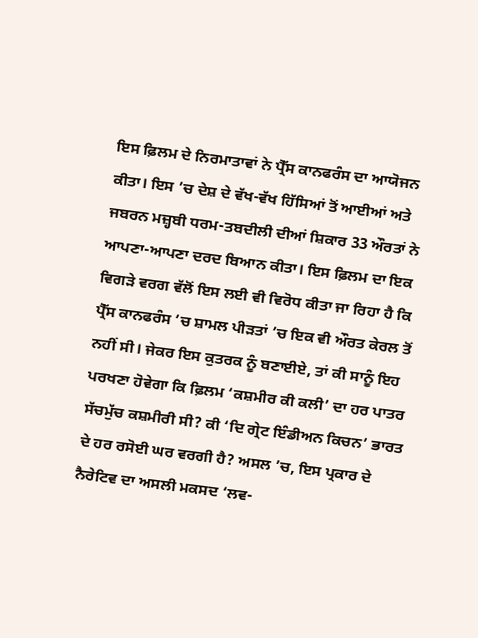ਇਸ ਫ਼ਿਲਮ ਦੇ ਨਿਰਮਾਤਾਵਾਂ ਨੇ ਪ੍ਰੈੱਸ ਕਾਨਫਰੰਸ ਦਾ ਆਯੋਜਨ ਕੀਤਾ। ਇਸ ’ਚ ਦੇਸ਼ ਦੇ ਵੱਖ-ਵੱਖ ਹਿੱਸਿਆਂ ਤੋਂ ਆਈਆਂ ਅਤੇ ਜਬਰਨ ਮਜ਼੍ਹਬੀ ਧਰਮ-ਤਬਦੀਲੀ ਦੀਆਂ ਸ਼ਿਕਾਰ 33 ਔਰਤਾਂ ਨੇ ਆਪਣਾ-ਆਪਣਾ ਦਰਦ ਬਿਆਨ ਕੀਤਾ। ਇਸ ਫ਼ਿਲਮ ਦਾ ਇਕ ਵਿਗੜੇ ਵਰਗ ਵੱਲੋਂ ਇਸ ਲਈ ਵੀ ਵਿਰੋਧ ਕੀਤਾ ਜਾ ਰਿਹਾ ਹੈ ਕਿ ਪ੍ਰੈੱਸ ਕਾਨਫਰੰਸ ’ਚ ਸ਼ਾਮਲ ਪੀੜਤਾਂ ’ਚ ਇਕ ਵੀ ਔਰਤ ਕੇਰਲ ਤੋਂ ਨਹੀਂ ਸੀ। ਜੇਕਰ ਇਸ ਕੁਤਰਕ ਨੂੰ ਬਣਾਈਏ, ਤਾਂ ਕੀ ਸਾਨੂੰ ਇਹ ਪਰਖਣਾ ਹੋਵੇਗਾ ਕਿ ਫ਼ਿਲਮ ‘ਕਸ਼ਮੀਰ ਕੀ ਕਲੀ’ ਦਾ ਹਰ ਪਾਤਰ ਸੱਚਮੁੱਚ ਕਸ਼ਮੀਰੀ ਸੀ? ਕੀ ‘ਦਿ ਗ੍ਰੇਟ ਇੰਡੀਅਨ ਕਿਚਨ’ ਭਾਰਤ ਦੇ ਹਰ ਰਸੋਈ ਘਰ ਵਰਗੀ ਹੈ? ਅਸਲ ’ਚ, ਇਸ ਪ੍ਰਕਾਰ ਦੇ ਨੈਰੇਟਿਵ ਦਾ ਅਸਲੀ ਮਕਸਦ ‘ਲਵ-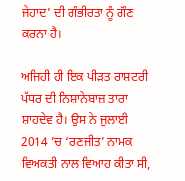ਜੇਹਾਦ’ ਦੀ ਗੰਭੀਰਤਾ ਨੂੰ ਗੌਣ ਕਰਨਾ ਹੈ।

ਅਜਿਹੀ ਹੀ ਇਕ ਪੀੜਤ ਰਾਸ਼ਟਰੀ ਪੱਧਰ ਦੀ ਨਿਸ਼ਾਨੇਬਾਜ਼ ਤਾਰਾ ਸ਼ਾਹਦੇਵ ਹੈ। ਉਸ ਨੇ ਜੁਲਾਈ 2014 ’ਚ ‘ਰਣਜੀਤ’ ਨਾਮਕ ਵਿਅਕਤੀ ਨਾਲ ਵਿਆਹ ਕੀਤਾ ਸੀ,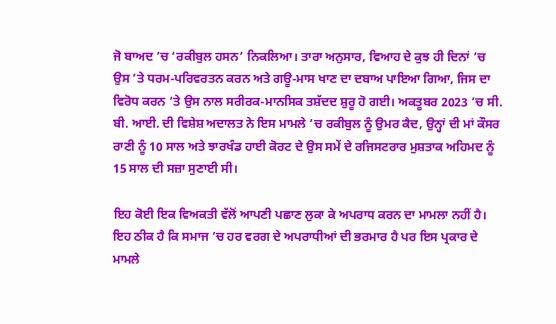ਜੋ ਬਾਅਦ ’ਚ ‘ਰਕੀਬੁਲ ਹਸਨ’ ਨਿਕਲਿਆ। ਤਾਰਾ ਅਨੁਸਾਰ, ਵਿਆਹ ਦੇ ਕੁਝ ਹੀ ਦਿਨਾਂ ’ਚ ਉਸ ’ਤੇ ਧਰਮ-ਪਰਿਵਰਤਨ ਕਰਨ ਅਤੇ ਗਊ-ਮਾਸ ਖਾਣ ਦਾ ਦਬਾਅ ਪਾਇਆ ਗਿਆ, ਜਿਸ ਦਾ ਵਿਰੋਧ ਕਰਨ ’ਤੇ ਉਸ ਨਾਲ ਸਰੀਰਕ-ਮਾਨਸਿਕ ਤਸ਼ੱਦਦ ਸ਼ੁਰੂ ਹੋ ਗਈ। ਅਕਤੂਬਰ 2023 ’ਚ ਸੀ. ਬੀ. ਆਈ. ਦੀ ਵਿਸ਼ੇਸ਼ ਅਦਾਲਤ ਨੇ ਇਸ ਮਾਮਲੇ ’ਚ ਰਕੀਬੁਲ ਨੂੰ ਉਮਰ ਕੈਦ, ਉਨ੍ਹਾਂ ਦੀ ਮਾਂ ਕੌਸਰ ਰਾਣੀ ਨੂੰ 10 ਸਾਲ ਅਤੇ ਝਾਰਖੰਡ ਹਾਈ ਕੋਰਟ ਦੇ ਉਸ ਸਮੇਂ ਦੇ ਰਜਿਸਟਰਾਰ ਮੁਸ਼ਤਾਕ ਅਹਿਮਦ ਨੂੰ 15 ਸਾਲ ਦੀ ਸਜ਼ਾ ਸੁਣਾਈ ਸੀ।

ਇਹ ਕੋਈ ਇਕ ਵਿਅਕਤੀ ਵੱਲੋਂ ਆਪਣੀ ਪਛਾਣ ਲੁਕਾ ਕੇ ਅਪਰਾਧ ਕਰਨ ਦਾ ਮਾਮਲਾ ਨਹੀਂ ਹੈ। ਇਹ ਠੀਕ ਹੈ ਕਿ ਸਮਾਜ ’ਚ ਹਰ ਵਰਗ ਦੇ ਅਪਰਾਧੀਆਂ ਦੀ ਭਰਮਾਰ ਹੈ ਪਰ ਇਸ ਪ੍ਰਕਾਰ ਦੇ ਮਾਮਲੇ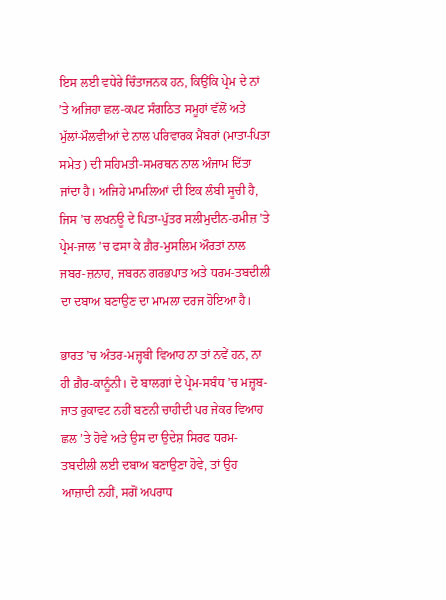ਇਸ ਲਈ ਵਧੇਰੇ ਚਿੰਤਾਜਨਕ ਹਨ, ਕਿਉਂਕਿ ਪ੍ਰੇਮ ਦੇ ਨਾਂ ’ਤੇ ਅਜਿਹਾ ਛਲ-ਕਪਟ ਸੰਗਠਿਤ ਸਮੂਹਾਂ ਵੱਲੋਂ ਅਤੇ ਮੁੱਲਾਂ-ਮੌਲਵੀਆਂ ਦੇ ਨਾਲ ਪਰਿਵਾਰਕ ਮੈਂਬਰਾਂ (ਮਾਤਾ-ਪਿਤਾ ਸਮੇਤ) ਦੀ ਸਹਿਮਤੀ-ਸਮਰਥਨ ਨਾਲ ਅੰਜਾਮ ਦਿੱਤਾ ਜਾਂਦਾ ਹੈ। ਅਜਿਹੇ ਮਾਮਲਿਆਂ ਦੀ ਇਕ ਲੰਬੀ ਸੂਚੀ ਹੈ, ਜਿਸ ’ਚ ਲਖਨਊ ਦੇ ਪਿਤਾ-ਪੁੱਤਰ ਸਲੀਮੁਦੀਨ-ਰਮੀਜ਼ ’ਤੇ ਪ੍ਰੇਮ-ਜਾਲ ’ਚ ਫਸਾ ਕੇ ਗ਼ੈਰ-ਮੁਸਲਿਮ ਔਰਤਾਂ ਨਾਲ ਜਬਰ-ਜ਼ਨਾਹ, ਜਬਰਨ ਗਰਭਪਾਤ ਅਤੇ ਧਰਮ-ਤਬਦੀਲੀ ਦਾ ਦਬਾਅ ਬਣਾਉਣ ਦਾ ਮਾਮਲਾ ਦਰਜ ਹੋਇਆ ਹੈ।

ਭਾਰਤ ’ਚ ਅੰਤਰ-ਮਜ਼੍ਹਬੀ ਵਿਆਹ ਨਾ ਤਾਂ ਨਵੇਂ ਹਨ, ਨਾ ਹੀ ਗ਼ੈਰ-ਕਾਨੂੰਨੀ। ਦੋ ਬਾਲਗਾਂ ਦੇ ਪ੍ਰੇਮ-ਸਬੰਧ ’ਚ ਮਜ਼੍ਹਬ-ਜਾਤ ਰੁਕਾਵਟ ਨਹੀਂ ਬਣਨੀ ਚਾਹੀਦੀ ਪਰ ਜੇਕਰ ਵਿਆਹ ਛਲ ’ਤੇ ਹੋਵੇ ਅਤੇ ਉਸ ਦਾ ਉਦੇਸ਼ ਸਿਰਫ ਧਰਮ-ਤਬਦੀਲੀ ਲਈ ਦਬਾਅ ਬਣਾਉਣਾ ਹੋਵੇ, ਤਾਂ ਉਹ ਆਜ਼ਾਦੀ ਨਹੀਂ, ਸਗੋਂ ਅਪਰਾਧ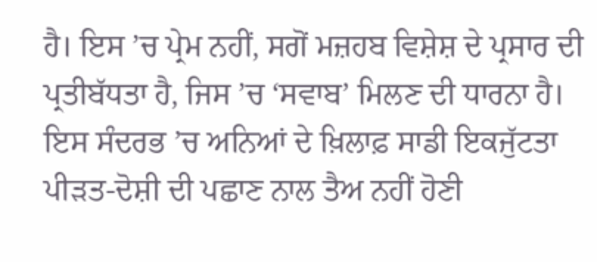ਹੈ। ਇਸ ’ਚ ਪ੍ਰੇਮ ਨਹੀਂ, ਸਗੋਂ ਮਜ਼ਹਬ ਵਿਸ਼ੇਸ਼ ਦੇ ਪ੍ਰਸਾਰ ਦੀ ਪ੍ਰਤੀਬੱਧਤਾ ਹੈ, ਜਿਸ ’ਚ ‘ਸਵਾਬ’ ਮਿਲਣ ਦੀ ਧਾਰਨਾ ਹੈ। ਇਸ ਸੰਦਰਭ ’ਚ ਅਨਿਆਂ ਦੇ ਖ਼ਿਲਾਫ਼ ਸਾਡੀ ਇਕਜੁੱਟਤਾ ਪੀੜਤ-ਦੋਸ਼ੀ ਦੀ ਪਛਾਣ ਨਾਲ ਤੈਅ ਨਹੀਂ ਹੋਣੀ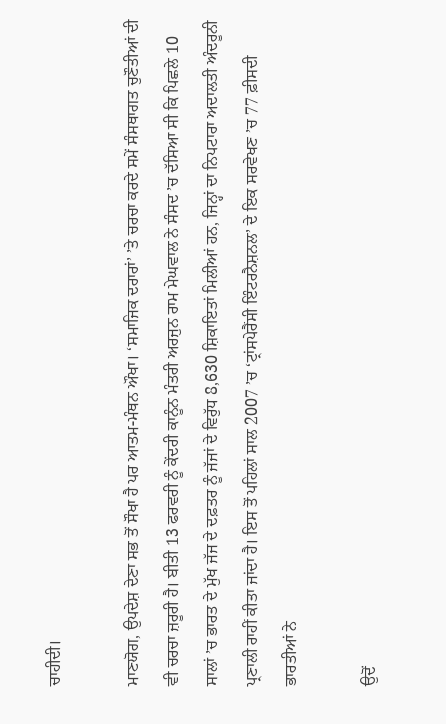ਚਾਹੀਦੀ।

ਮਾਣਯੋਗ, ਉਪਦੇਸ਼ ਦੇਣਾ ਸਭ ਤੋਂ ਸੌਖਾ ਹੈ ਪਰ ਆਤਮ-ਮੰਥਨ ਔਖਾ। ‘ਸਮਾਜਿਕ ਦਰਾਰਾਂ’ ’ਤੇ ਚਰਚਾ ਕਰਦੇ ਸਮੇਂ ਸੰਸਥਾਗਤ ਚੁਣੌਤੀਆਂ ਦੀ ਵੀ ਚਰਚਾ ਜ਼ਰੂਰੀ ਹੈ। ਬੀਤੀ 13 ਫਰਵਰੀ ਨੂੰ ਕੇਂਦਰੀ ਕਾਨੂੰਨ ਮੰਤਰੀ ਅਰਜੁਨ ਰਾਮ ਮੇਘਵਾਲ ਨੇ ਸੰਸਦ ’ਚ ਦੱਸਿਆ ਸੀ ਕਿ ਪਿਛਲੇ 10 ਸਾਲਾਂ ’ਚ ਭਾਰਤ ਦੇ ਮੁੱਖ ਜੱਜ ਦੇ ਦਫ਼ਤਰ ਨੂੰ ਜੱਜਾਂ ਦੇ ਵਿਰੁੱਧ 8,630 ਸ਼ਿਕਾਇਤਾਂ ਮਿਲੀਆਂ ਹਨ, ਜਿਨ੍ਹਾਂ ਦਾ ਨਿਪਟਾਰਾ ਅਦਾਲਤੀ ਅੰਦਰੂਨੀ ਪ੍ਰਣਾਲੀ ਰਾਹੀਂ ਕੀਤਾ ਜਾਂਦਾ ਹੈ। ਇਸ ਤੋਂ ਪਹਿਲਾਂ ਸਾਲ 2007 ’ਚ ‘ਟ੍ਰਾਂਸਪੇਰੈਂਸੀ ਇੰਟਰਨੈਸ਼ਨਲ’ ਦੇ ਇਕ ਸਰਵੇਖਣ ’ਚ 77 ਫ਼ੀਸਦੀ ਭਾਰਤੀਆਂ ਨੇ

ਉਦੋਂ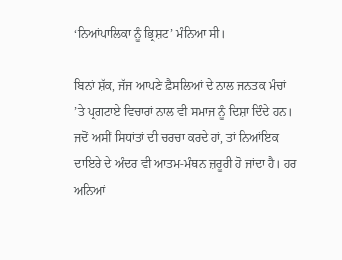‘ਨਿਆਂਪਾਲਿਕਾ ਨੂੰ ਭ੍ਰਿਸ਼ਟ’ ਮੰਨਿਆ ਸੀ।

ਬਿਨਾਂ ਸ਼ੱਕ, ਜੱਜ ਆਪਣੇ ਫ਼ੈਸਲਿਆਂ ਦੇ ਨਾਲ ਜਨਤਕ ਮੰਚਾਂ ’ਤੇ ਪ੍ਰਗਟਾਏ ਵਿਚਾਰਾਂ ਨਾਲ ਵੀ ਸਮਾਜ ਨੂੰ ਦਿਸ਼ਾ ਦਿੰਦੇ ਹਨ। ਜਦੋਂ ਅਸੀਂ ਸਿਧਾਂਤਾਂ ਦੀ ਚਰਚਾ ਕਰਦੇ ਹਾਂ, ਤਾਂ ਨਿਆਂਇਕ ਦਾਇਰੇ ਦੇ ਅੰਦਰ ਵੀ ਆਤਮ-ਮੰਥਨ ਜ਼ਰੂਰੀ ਹੋ ਜਾਂਦਾ ਹੈ। ਹਰ ਅਨਿਆਂ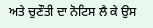ਅਤੇ ਚੁਣੌਤੀ ਦਾ ਨੋਟਿਸ ਲੈ ਕੇ ਉਸ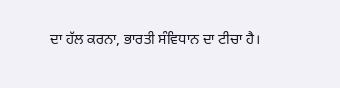ਦਾ ਹੱਲ ਕਰਨਾ, ਭਾਰਤੀ ਸੰਵਿਧਾਨ ਦਾ ਟੀਚਾ ਹੈ।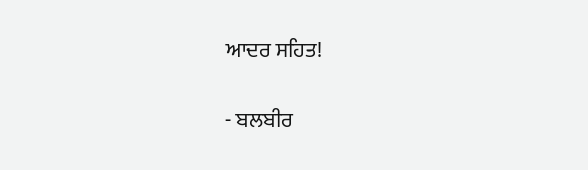ਆਦਰ ਸਹਿਤ!

- ਬਲਬੀਰ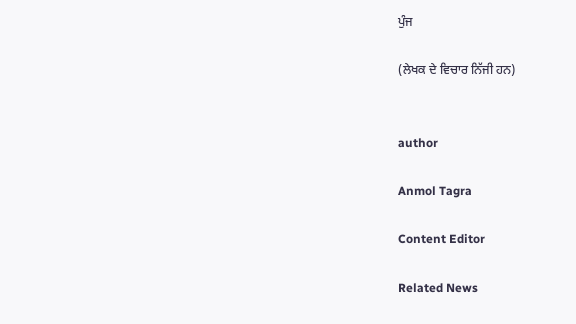ਪੁੰਜ

(ਲੇਖਕ ਦੇ ਵਿਚਾਰ ਨਿੱਜੀ ਹਨ)


author

Anmol Tagra

Content Editor

Related News